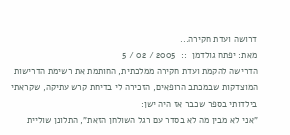דרושה ועדת חקירה...
מאת: יפתח גולדמן  ::  2005 / 02 / 5
הדרישה להקמת ועדת חקירה ממלכתית, החותמת את רשימת הדרישות המוצדקות שבמכתב הרופאים, הזכירה לי בדיחת קרש עתיקה, שקראתי בילדותי בספר שכבר אז היה ישן:
"אני לא מבין מה לא בסדר עם רגל השולחן הזאת", התלונן שוליית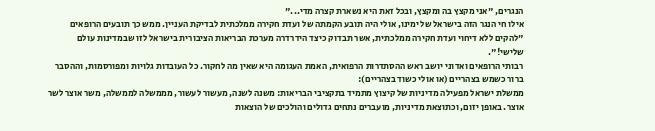הנגרים, "אני מקצץ בה ומקצץ, ובכל זאת היא נשארת קצרה מדי..."
אילו חי הנגר הזה בישראל של ימינו, אולי היה תובע הקמתה של ועדת חקירה ממלכתית לבדיקת העניין. ממש כך תובעים הרופאים "להקים ללא דיחוי ועדת חקירה ממלכתית, אשר תבדוק כיצד הידרדרה מערכת הבריאות הציבורית בישראל לזו שבמדינות עולם שלישי!".
רבותי הרופאים ואדוני יושב ראש ההסתדרות הרפואית, האמת העגומה היא שאין מה לחקור. כל העובדות גלויות ומפורסמות, וההסבר ברור כשמש בצהריים (או אולי כשוד בצהריים):
ממשלת ישראל מפעילה מדיניות של קיצוץ מתמיד בתקציבי הבריאות: משנה לשנה, מעשור לעשור, מממשלה לממשלה, משר אוצר לשר אוצר. באופן יזום, וכתוצאת מדיניות, מועברים נתחים גדולים והולכים של הוצאות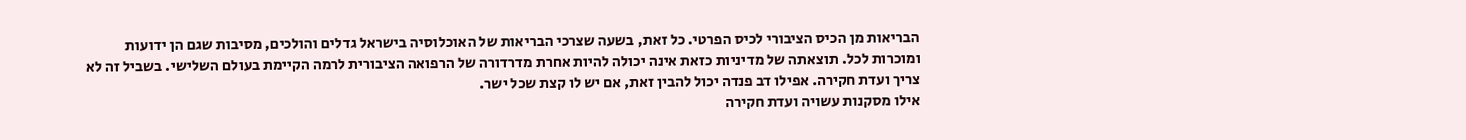הבריאות מן הכיס הציבורי לכיס הפרטי. כל זאת, בשעה שצרכי הבריאות של האוכלוסיה בישראל גדלים והולכים, מסיבות שגם הן ידועות ומוכרות לכל. תוצאתה של מדיניות כזאת אינה יכולה להיות אחרת מדרדורה של הרפואה הציבורית לרמה הקיימת בעולם השלישי. בשביל זה לא צריך ועדת חקירה. אפילו דב פנדה יכול להבין זאת, אם יש לו קצת שכל ישר.
אילו מסקנות עשויה ועדת חקירה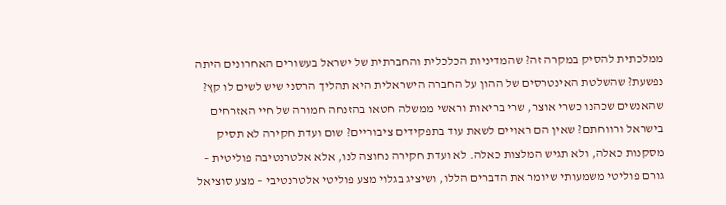ממלכתית להסיק במקרה זה? שהמדיניות הכלכלית והחברתית של ישראל בעשורים האחרונים היתה נפשעת? שהשלטת האינטרסים של ההון על החברה הישראלית היא תהליך הרסני שיש לשים לו קץ? שהאנשים שכהנו כשרי אוצר, שרי בריאות וראשי ממשלה חטאו בהזנחה חמורה של חיי האזרחים בישראל ורווחתם? שאין הם ראויים לשאת עוד בתפקידים ציבוריים? שום ועדת חקירה לא תסיק מסקנות כאלה, ולא תגיש המלצות כאלה. לא ועדת חקירה נחוצה לנו, אלא אלטרנטיבה פוליטית – גורם פוליטי משמעותי שיומר את הדברים הללו, ושיציג בגלוי מצע פוליטי אלטרנטיבי – מצע סוציאל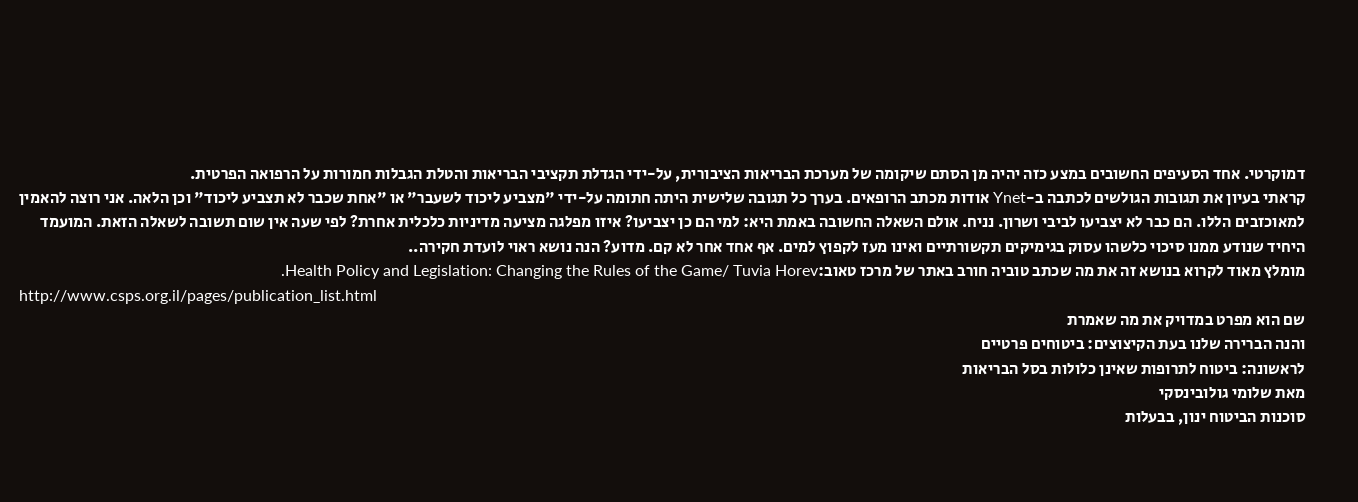דמוקרטי. אחד הסעיפים החשובים במצע כזה יהיה מן הסתם שיקומה של מערכת הבריאות הציבורית, על-ידי הגדלת תקציבי הבריאות והטלת הגבלות חמורות על הרפואה הפרטית.
קראתי בעיון את תגובות הגולשים לכתבה ב-Ynet אודות מכתב הרופאים. בערך כל תגובה שלישית היתה חתומה על-ידי "מצביע ליכוד לשעבר" או "אחת שכבר לא תצביע ליכוד" וכן הלאה. אני רוצה להאמין למאוכזבים הללו. הם כבר לא יצביעו לביבי ושרון. נניח. אולם השאלה החשובה באמת היא: למי הם כן יצביעו? איזו מפלגה מציעה מדיניות כלכלית אחרת? לפי שעה אין שום תשובה לשאלה הזאת. המועמד היחיד שנודע ממנו סיכוי כלשהו עסוק בגימיקים תקשורתיים ואינו מעז לקפוץ למים. אף אחד אחר לא קם. מדוע? הנה נושא ראוי לועדת חקירה..
מומלץ מאוד לקרוא בנושא זה את מה שכתב טוביה חורב באתר של מרכז טאוב:Health Policy and Legislation: Changing the Rules of the Game/ Tuvia Horev.
http://www.csps.org.il/pages/publication_list.html
שם הוא מפרט במדויק את מה שאמרת
והנה הברירה שלנו בעת הקיצוצים: ביטוחים פרטיים
לראשונה: ביטוח לתרופות שאינן כלולות בסל הבריאות
מאת שלומי גולובינסקי
סוכנות הביטוח ינון, בבעלות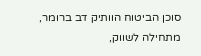סוכן הביטוח הוותיק דב ברומר, מתחילה לשווק,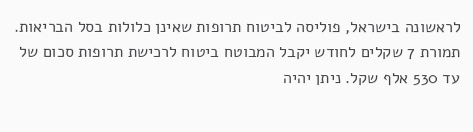לראשונה בישראל, פוליסה לביטוח תרופות שאינן כלולות בסל הבריאות. תמורת 7 שקלים לחודש יקבל המבוטח ביטוח לרכישת תרופות סכום של עד 530 אלף שקל. ניתן יהיה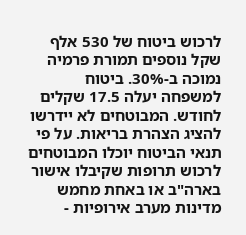לרכוש ביטוח של 530 אלף שקל נוספים תמורת פרמיה נמוכה ב-30%. ביטוח למשפחה יעלה 17.5 שקלים לחודש. המבוטחים לא יידרשו להציג הצהרת בריאות. על פי תנאי הביטוח יוכלו המבוטחים לרכוש תרופות שקיבלו אישור בארה"ב או באחת מחמש מדינות מערב אירופיות -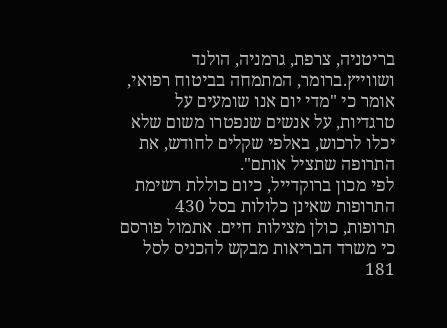בריטניה, צרפת, גרמניה, הולנד ושווייץ.ברומר, המתמחה בביטוח רפואי, אומר כי "מדי יום אנו שומעים על טרגדיות, על אנשים שנפטרו משום שלא יכלו לרכוש, באלפי שקלים לחודש, את התרופה שתציל אותם".
לפי מכון ברוקדייל, כיום כוללת רשימת התרופות שאינן כלולות בסל 430 תרופות, כולן מצילות חיים. אתמול פורסם כי משרד הבריאות מבקש להכניס לסל 181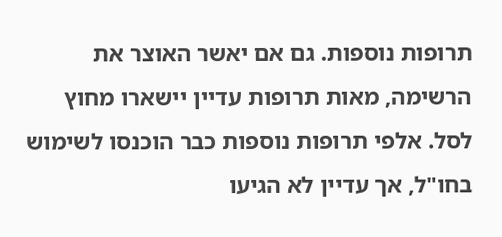תרופות נוספות. גם אם יאשר האוצר את הרשימה, מאות תרופות עדיין יישארו מחוץ לסל. אלפי תרופות נוספות כבר הוכנסו לשימוש בחו"ל, אך עדיין לא הגיעו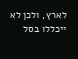לארץ, ולכן לא ייכללו בסל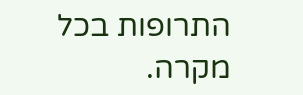התרופות בכל מקרה.